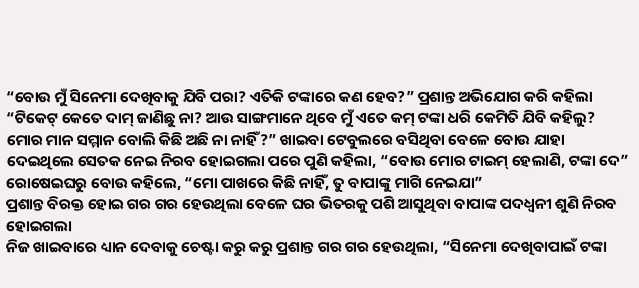“ବୋଉ ମୁଁ ସିନେମା ଦେଖିବାକୁ ଯିବି ପରା? ଏତିକି ଟଙ୍କାରେ କଣ ହେବ?” ପ୍ରଶାନ୍ତ ଅଭିଯୋଗ କରି କହିଲା “ଟିକେଟ୍ କେତେ ଦାମ୍ ଜାଣିଛୁ ନା? ଆଉ ସାଙ୍ଗମାନେ ଥିବେ ମୁଁ ଏତେ କମ୍ ଟଙ୍କା ଧରି କେମିତି ଯିବି କହିଲୁ? ମୋର ମାନ ସମ୍ମାନ ବୋଲି କିଛି ଅଛି ନା ନାହିଁ?” ଖାଇବା ଟେବୁଲରେ ବସିଥିବା ବେଳେ ବୋଉ ଯାହା ଦେଇଥିଲେ ସେତକ ନେଇ ନିରବ ହୋଇଗଲା ପରେ ପୁଣି କହିଲା, “ବୋଉ ମୋର ଟାଇମ୍ ହେଲାଣି, ଟଙ୍କା ଦେ” ରୋଷେଇଘରୁ ବୋଉ କହିଲେ, “ମୋ ପାଖରେ କିଛି ନାହିଁ, ତୁ ବାପାଙ୍କୁ ମାଗି ନେଇଯା”
ପ୍ରଶାନ୍ତ ବିରକ୍ତ ହୋଇ ଗର ଗର ହେଉଥିଲା ବେଳେ ଘର ଭିତରକୁ ପଶି ଆସୁଥିବା ବାପାଙ୍କ ପଦଧ୍ବନୀ ଶୁଣି ନିରବ ହୋଇଗଲା
ନିଜ ଖାଇବାରେ ଧ୍ୟାନ ଦେବାକୁ ଚେଷ୍ଟା କରୁ କରୁ ପ୍ରଶାନ୍ତ ଗର ଗର ହେଉଥିଲା, “ସିନେମା ଦେଖିବାପାଇଁ ଟଙ୍କା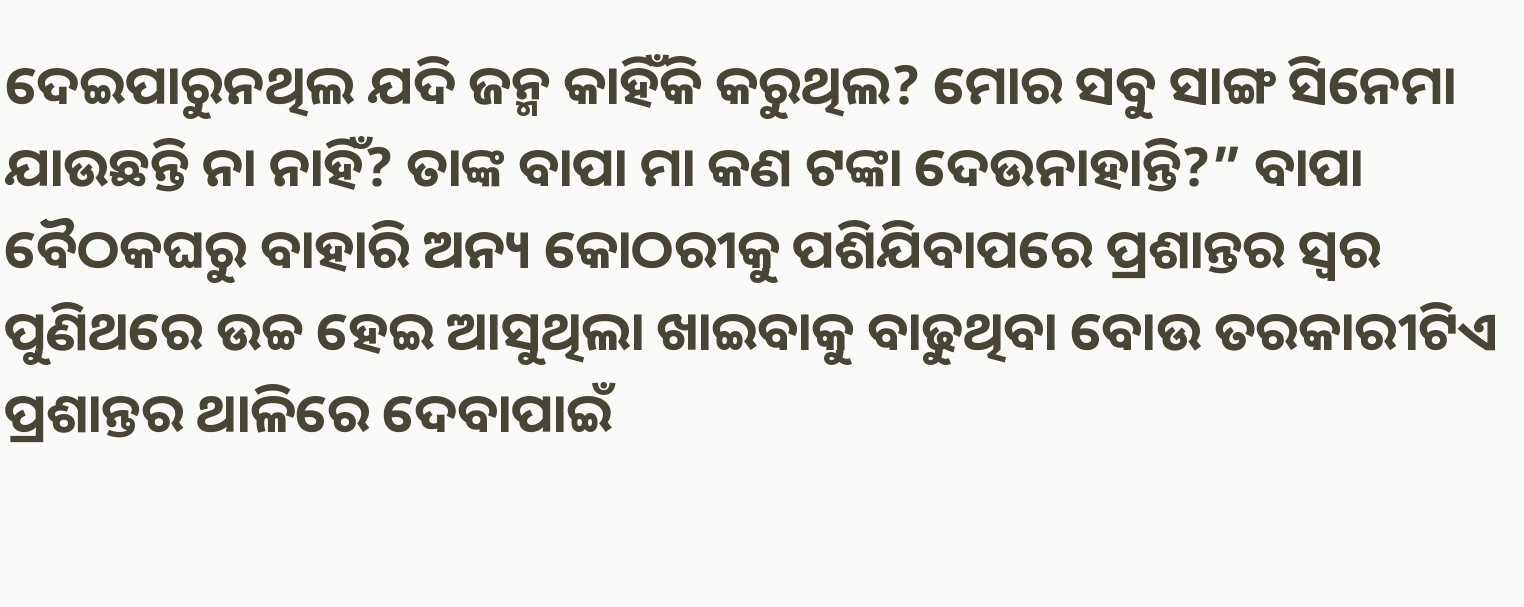ଦେଇପାରୁନଥିଲ ଯଦି ଜନ୍ମ କାହିଁକି କରୁଥିଲ? ମୋର ସବୁ ସାଙ୍ଗ ସିନେମା ଯାଉଛନ୍ତି ନା ନାହିଁ? ତାଙ୍କ ବାପା ମା କଣ ଟଙ୍କା ଦେଉନାହାନ୍ତି?” ବାପା ବୈଠକଘରୁ ବାହାରି ଅନ୍ୟ କୋଠରୀକୁ ପଶିଯିବାପରେ ପ୍ରଶାନ୍ତର ସ୍ବର ପୁଣିଥରେ ଉଚ୍ଚ ହେଇ ଆସୁଥିଲା ଖାଇବାକୁ ବାଢୁଥିବା ବୋଉ ତରକାରୀଟିଏ ପ୍ରଶାନ୍ତର ଥାଳିରେ ଦେବାପାଇଁ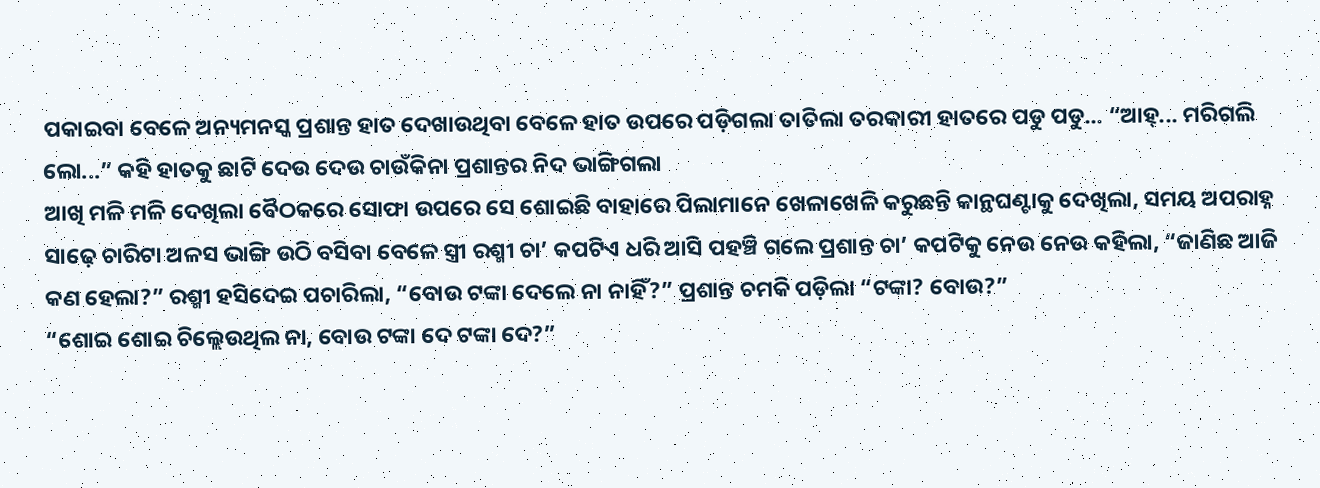ପକାଇବା ବେଳେ ଅନ୍ୟମନସ୍କ ପ୍ରଶାନ୍ତ ହାତ ଦେଖାଉଥିବା ବେଳେ ହାତ ଉପରେ ପଡ଼ିଗଲା ତାତିଲା ତରକାରୀ ହାତରେ ପଡୁ ପଡୁ... “ଆହ୍... ମରିଗଲି ଲୋ...” କହି ହାତକୁ ଛାଟି ଦେଉ ଦେଉ ଚାଉଁକିନା ପ୍ରଶାନ୍ତର ନିଦ ଭାଙ୍ଗିଗଲା
ଆଖି ମଳି ମଳି ଦେଖିଲା ବୈଠକରେ ସୋଫା ଉପରେ ସେ ଶୋଇଛି ବାହାରେ ପିଲାମାନେ ଖେଳାଖେଳି କରୁଛନ୍ତି କାନ୍ଥଘଣ୍ଟାକୁ ଦେଖିଲା, ସମୟ ଅପରାହ୍ନ ସାଢ଼େ ଚାରିଟା ଅଳସ ଭାଙ୍ଗି ଉଠି ବସିବା ବେଳେ ସ୍ତ୍ରୀ ରଶ୍ମୀ ଚା’ କପଟିଏ ଧରି ଆସି ପହଞ୍ଚି ଗଲେ ପ୍ରଶାନ୍ତ ଚା’ କପଟିକୁ ନେଉ ନେଉ କହିଲା, “ଜାଣିଛ ଆଜି କଣ ହେଲା?” ରଶ୍ମୀ ହସିଦେଇ ପଚାରିଲା, “ବୋଉ ଟଙ୍କା ଦେଲେ ନା ନାହିଁ?” ପ୍ରଶାନ୍ତ ଚମକି ପଡ଼ିଲା “ଟଙ୍କା? ବୋଉ?”
“ଶୋଇ ଶୋଇ ଚିଲ୍ଲେଉଥିଲ ନା, ବୋଉ ଟଙ୍କା ଦେ ଟଙ୍କା ଦେ?”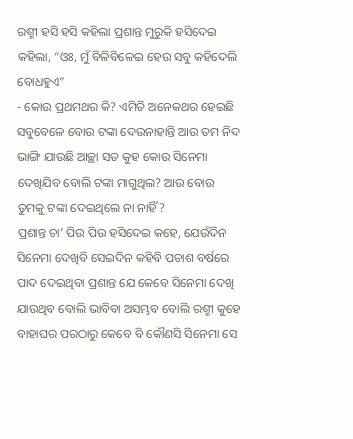ରଶ୍ମୀ ହସି ହସି କହିଲା ପ୍ରଶାନ୍ତ ମୁରୁକି ହସିଦେଇ କହିଲା, “ଓଃ, ମୁଁ ବିଳିବିଳେଇ ହେଉ ସବୁ କହିଦେଲି ବୋଧହୁଏ”
- କୋଉ ପ୍ରଥମଥର କି? ଏମିତି ଅନେକଥର ହେଇଛି ସବୁବେଳେ ବୋଉ ଟଙ୍କା ଦେଉନାହାନ୍ତି ଆଉ ତମ ନିଦ ଭାଙ୍ଗି ଯାଉଛି ଆଚ୍ଛା ସତ କୁହ କୋଉ ସିନେମା ଦେଖିଯିବ ବୋଲି ଟଙ୍କା ମାଗୁଥିଲ? ଆଉ ବୋଉ ତୁମକୁ ଟଙ୍କା ଦେଇଥିଲେ ନା ନାହିଁ?
ପ୍ରଶାନ୍ତ ଚା’ ପିଉ ପିଉ ହସିଦେଇ କହେ, ଯେଉଁଦିନ ସିନେମା ଦେଖିବି ସେଇଦିନ କହିବି ପଚାଶ ବର୍ଷରେ ପାଦ ଦେଇଥିବା ପ୍ରଶାନ୍ତ ଯେ କେବେ ସିନେମା ଦେଖି ଯାଉଥିବ ବୋଲି ଭାବିବା ଅସମ୍ଭବ ବୋଲି ରଶ୍ମୀ କୁହେ ବାହାଘର ପରଠାରୁ କେବେ ବି କୌଣସି ସିନେମା ସେ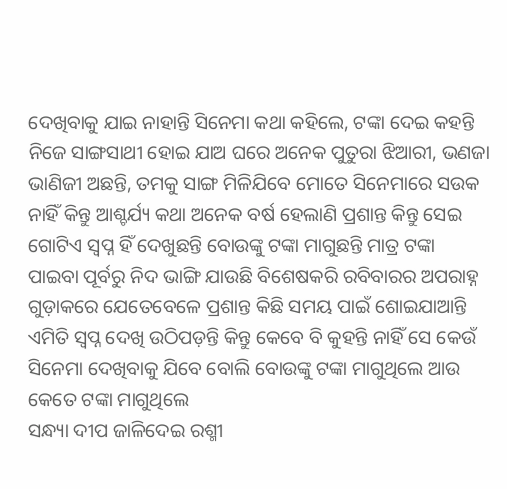ଦେଖିବାକୁ ଯାଇ ନାହାନ୍ତି ସିନେମା କଥା କହିଲେ, ଟଙ୍କା ଦେଇ କହନ୍ତି ନିଜେ ସାଙ୍ଗସାଥୀ ହୋଇ ଯାଅ ଘରେ ଅନେକ ପୁତୁରା ଝିଆରୀ, ଭଣଜା ଭାଣିଜୀ ଅଛନ୍ତି, ତମକୁ ସାଙ୍ଗ ମିଳିଯିବେ ମୋତେ ସିନେମାରେ ସଉକ ନାହିଁ କିନ୍ତୁ ଆଶ୍ଚର୍ଯ୍ୟ କଥା ଅନେକ ବର୍ଷ ହେଲାଣି ପ୍ରଶାନ୍ତ କିନ୍ତୁ ସେଇ ଗୋଟିଏ ସ୍ବପ୍ନ ହିଁ ଦେଖୁଛନ୍ତି ବୋଉଙ୍କୁ ଟଙ୍କା ମାଗୁଛନ୍ତି ମାତ୍ର ଟଙ୍କା ପାଇବା ପୂର୍ବରୁ ନିଦ ଭାଙ୍ଗି ଯାଉଛି ବିଶେଷକରି ରବିବାରର ଅପରାହ୍ନ ଗୁଡ଼ାକରେ ଯେତେବେଳେ ପ୍ରଶାନ୍ତ କିଛି ସମୟ ପାଇଁ ଶୋଇଯାଆନ୍ତି ଏମିତି ସ୍ବପ୍ନ ଦେଖି ଉଠିପଡ଼ନ୍ତି କିନ୍ତୁ କେବେ ବି କୁହନ୍ତି ନାହିଁ ସେ କେଉଁ ସିନେମା ଦେଖିବାକୁ ଯିବେ ବୋଲି ବୋଉଙ୍କୁ ଟଙ୍କା ମାଗୁଥିଲେ ଆଉ କେତେ ଟଙ୍କା ମାଗୁଥିଲେ
ସନ୍ଧ୍ୟା ଦୀପ ଜାଳିଦେଇ ରଶ୍ମୀ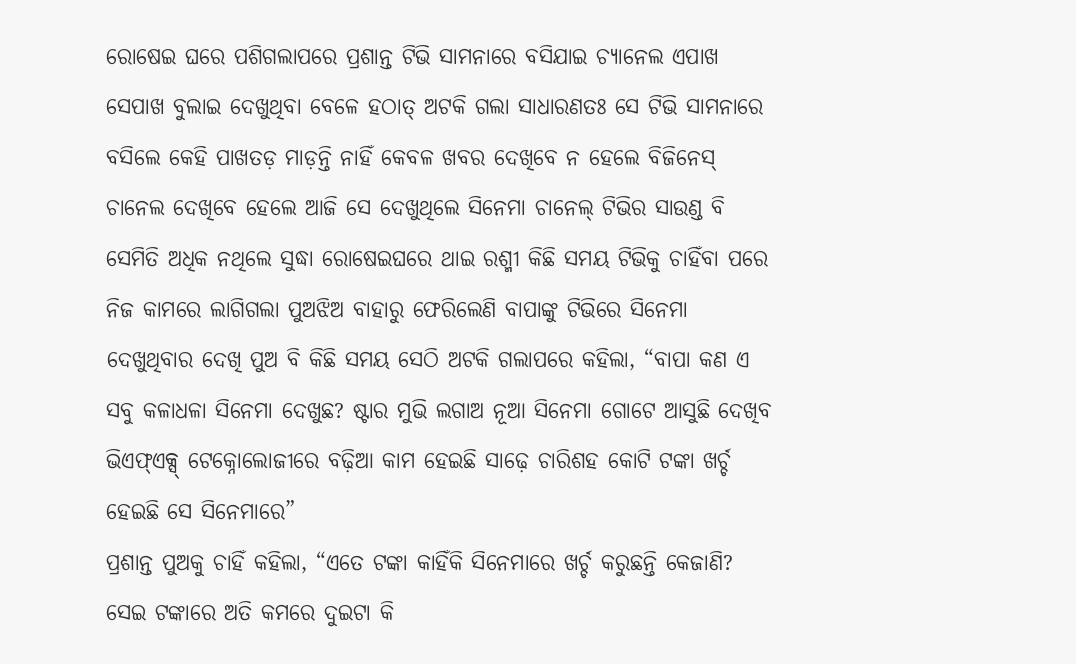ରୋଷେଇ ଘରେ ପଶିଗଲାପରେ ପ୍ରଶାନ୍ତ ଟିଭି ସାମନାରେ ବସିଯାଇ ଚ୍ୟାନେଲ ଏପାଖ ସେପାଖ ବୁଲାଇ ଦେଖୁଥିବା ବେଳେ ହଠାତ୍ ଅଟକି ଗଲା ସାଧାରଣତଃ ସେ ଟିଭି ସାମନାରେ ବସିଲେ କେହି ପାଖତଡ଼ ମାଡ଼ନ୍ତି ନାହିଁ କେବଳ ଖବର ଦେଖିବେ ନ ହେଲେ ବିଜିନେସ୍ ଚାନେଲ ଦେଖିବେ ହେଲେ ଆଜି ସେ ଦେଖୁଥିଲେ ସିନେମା ଚାନେଲ୍ ଟିଭିର ସାଉଣ୍ଡ ବି ସେମିତି ଅଧିକ ନଥିଲେ ସୁଦ୍ଧା ରୋଷେଇଘରେ ଥାଇ ରଶ୍ମୀ କିଛି ସମୟ ଟିଭିକୁ ଚାହିଁବା ପରେ ନିଜ କାମରେ ଲାଗିଗଲା ପୁଅଝିଅ ବାହାରୁ ଫେରିଲେଣି ବାପାଙ୍କୁ ଟିଭିରେ ସିନେମା ଦେଖୁଥିବାର ଦେଖି ପୁଅ ବି କିଛି ସମୟ ସେଠି ଅଟକି ଗଲାପରେ କହିଲା, “ବାପା କଣ ଏ ସବୁ କଳାଧଳା ସିନେମା ଦେଖୁଛ? ଷ୍ଟାର ମୁଭି ଲଗାଅ ନୂଆ ସିନେମା ଗୋଟେ ଆସୁଛି ଦେଖିବ ଭିଏଫ୍ଏକ୍ସ୍ ଟେକ୍ନୋଲୋଜୀରେ ବଢ଼ିଆ କାମ ହେଇଛି ସାଢ଼େ ଚାରିଶହ କୋଟି ଟଙ୍କା ଖର୍ଚ୍ଚ ହେଇଛି ସେ ସିନେମାରେ”
ପ୍ରଶାନ୍ତ ପୁଅକୁ ଚାହିଁ କହିଲା, “ଏତେ ଟଙ୍କା କାହିଁକି ସିନେମାରେ ଖର୍ଚ୍ଚ କରୁଛନ୍ତି କେଜାଣି? ସେଇ ଟଙ୍କାରେ ଅତି କମରେ ଦୁଇଟା କି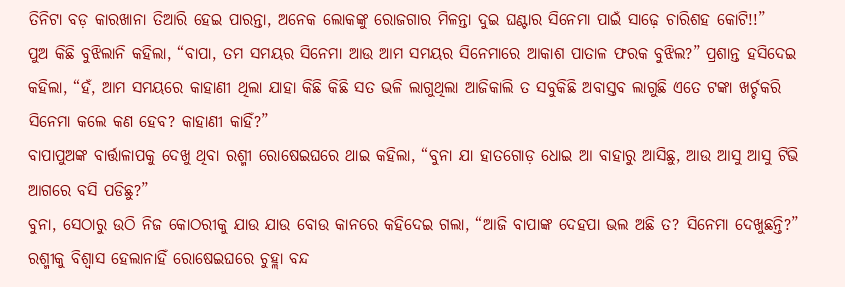ତିନିଟା ବଡ଼ କାରଖାନା ତିଆରି ହେଇ ପାରନ୍ତା, ଅନେକ ଲୋକଙ୍କୁ ରୋଜଗାର ମିଳନ୍ତା ଦୁଇ ଘଣ୍ଟାର ସିନେମା ପାଇଁ ସାଢ଼େ ଚାରିଶହ କୋଟି!!”
ପୁଅ କିଛି ବୁଝିଲାନି କହିଲା, “ବାପା, ତମ ସମୟର ସିନେମା ଆଉ ଆମ ସମୟର ସିନେମାରେ ଆକାଶ ପାତାଳ ଫରକ ବୁଝିଲ?” ପ୍ରଶାନ୍ତ ହସିଦେଇ କହିଲା, “ହଁ, ଆମ ସମୟରେ କାହାଣୀ ଥିଲା ଯାହା କିଛି କିଛି ସତ ଭଳି ଲାଗୁଥିଲା ଆଜିକାଲି ତ ସବୁକିଛି ଅବାସ୍ତବ ଲାଗୁଛି ଏତେ ଟଙ୍କା ଖର୍ଚ୍ଚକରି ସିନେମା କଲେ କଣ ହେବ? କାହାଣୀ କାହିଁ?”
ବାପାପୁଅଙ୍କ ବାର୍ତ୍ତାଳାପକୁ ଦେଖୁ ଥିବା ରଶ୍ମୀ ରୋଷେଇଘରେ ଥାଇ କହିଲା, “ବୁନା ଯା ହାତଗୋଡ଼ ଧୋଇ ଆ ବାହାରୁ ଆସିଛୁ, ଆଉ ଆସୁ ଆସୁ ଟିଭି ଆଗରେ ବସି ପଡିଛୁ?”
ବୁନା, ସେଠାରୁ ଉଠି ନିଜ କୋଠରୀକୁ ଯାଉ ଯାଉ ବୋଉ କାନରେ କହିଦେଇ ଗଲା, “ଆଜି ବାପାଙ୍କ ଦେହପା ଭଲ ଅଛି ତ? ସିନେମା ଦେଖୁଛନ୍ତି?” ରଶ୍ମୀକୁ ବିଶ୍ବାସ ହେଲାନାହିଁ ରୋଷେଇଘରେ ଚୁହ୍ଲା ବନ୍ଦ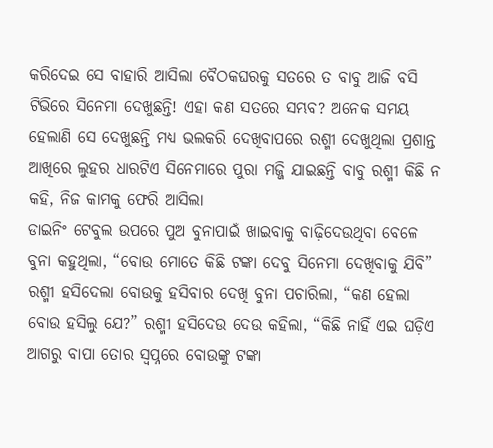କରିଦେଇ ସେ ବାହାରି ଆସିଲା ବୈଠକଘରକୁ ସତରେ ତ ବାବୁ ଆଜି ବସି ଟିଭିରେ ସିନେମା ଦେଖୁଛନ୍ତି! ଏହା କଣ ସତରେ ସମ୍ଭବ? ଅନେକ ସମୟ ହେଲାଣି ସେ ଦେଖୁଛନ୍ତି ମଧ୍ୟ ଭଲକରି ଦେଖିବାପରେ ରଶ୍ମୀ ଦେଖୁଥିଲା ପ୍ରଶାନ୍ତ ଆଖିରେ ଲୁହର ଧାରଟିଏ ସିନେମାରେ ପୁରା ମଜ୍ଜି ଯାଇଛନ୍ତି ବାବୁ ରଶ୍ମୀ କିଛି ନ କହି, ନିଜ କାମକୁ ଫେରି ଆସିଲା
ଡାଇନିଂ ଟେବୁଲ ଉପରେ ପୁଅ ବୁନାପାଇଁ ଖାଇବାକୁ ବାଢ଼ିଦେଉଥିବା ବେଳେ ବୁନା କହୁଥିଲା, “ବୋଉ ମୋତେ କିଛି ଟଙ୍କା ଦେବୁ ସିନେମା ଦେଖିବାକୁ ଯିବି” ରଶ୍ମୀ ହସିଦେଲା ବୋଉକୁ ହସିବାର ଦେଖି ବୁନା ପଚାରିଲା, “କଣ ହେଲା ବୋଉ ହସିଲୁ ଯେ?” ରଶ୍ମୀ ହସିଦେଉ ଦେଉ କହିଲା, “କିଛି ନାହିଁ ଏଇ ଘଡ଼ିଏ ଆଗରୁ ବାପା ତୋର ସ୍ବପ୍ନରେ ବୋଉଙ୍କୁ ଟଙ୍କା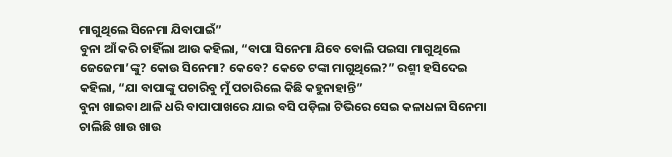ମାଗୁଥିଲେ ସିନେମା ଯିବାପାଇଁ”
ବୁନା ଆଁ କରି ଚାହିଁଲା ଆଉ କହିଲା, “ବାପା ସିନେମା ଯିବେ ବୋଲି ପଇସା ମାଗୁଥିଲେ ଜେଜେମା’ଙ୍କୁ? କୋଉ ସିନେମା? କେବେ? କେତେ ଟଙ୍କା ମାଗୁଥିଲେ?” ରଶ୍ମୀ ହସିଦେଇ କହିଲା, “ଯା ବାପାଙ୍କୁ ପଚାରିବୁ ମୁଁ ପଚାରିଲେ କିଛି କହୁନାହାନ୍ତି”
ବୁନା ଖାଇବା ଥାଳି ଧରି ବାପାପାଖରେ ଯାଇ ବସି ପଡ଼ିଲା ଟିଭିରେ ସେଇ କଳାଧଳା ସିନେମା ଚାଲିଛି ଖାଉ ଖାଉ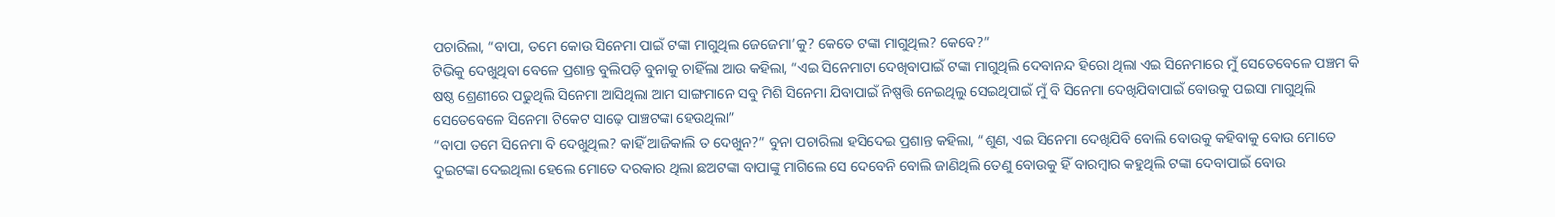ପଚାରିଲା, “ବାପା, ତମେ କୋଉ ସିନେମା ପାଇଁ ଟଙ୍କା ମାଗୁଥିଲ ଜେଜେମା’କୁ? କେତେ ଟଙ୍କା ମାଗୁଥିଲ? କେବେ?”
ଟିଭିକୁ ଦେଖୁଥିବା ବେଳେ ପ୍ରଶାନ୍ତ ବୁଲିପଡ଼ି ବୁନାକୁ ଚାହିଁଲା ଆଉ କହିଲା, “ଏଇ ସିନେମାଟା ଦେଖିବାପାଇଁ ଟଙ୍କା ମାଗୁଥିଲି ଦେବାନନ୍ଦ ହିରୋ ଥିଲା ଏଇ ସିନେମାରେ ମୁଁ ସେତେବେଳେ ପଞ୍ଚମ କି ଷଷ୍ଠ ଶ୍ରେଣୀରେ ପଢୁଥିଲି ସିନେମା ଆସିଥିଲା ଆମ ସାଙ୍ଗମାନେ ସବୁ ମିଶି ସିନେମା ଯିବାପାଇଁ ନିଷ୍ପତ୍ତି ନେଇଥିଲୁ ସେଇଥିପାଇଁ ମୁଁ ବି ସିନେମା ଦେଖିଯିବାପାଇଁ ବୋଉକୁ ପଇସା ମାଗୁଥିଲି ସେତେବେଳେ ସିନେମା ଟିକେଟ ସାଢ଼େ ପାଞ୍ଚଟଙ୍କା ହେଉଥିଲା”
“ବାପା ତମେ ସିନେମା ବି ଦେଖୁଥିଲ? କାହିଁ ଆଜିକାଲି ତ ଦେଖୁନ?” ବୁନା ପଚାରିଲା ହସିଦେଇ ପ୍ରଶାନ୍ତ କହିଲା, “ଶୁଣ, ଏଇ ସିନେମା ଦେଖିଯିବି ବୋଲି ବୋଉକୁ କହିବାକୁ ବୋଉ ମୋତେ ଦୁଇଟଙ୍କା ଦେଇଥିଲା ହେଲେ ମୋତେ ଦରକାର ଥିଲା ଛଅଟଙ୍କା ବାପାଙ୍କୁ ମାଗିଲେ ସେ ଦେବେନି ବୋଲି ଜାଣିଥିଲି ତେଣୁ ବୋଉକୁ ହିଁ ବାରମ୍ବାର କହୁଥିଲି ଟଙ୍କା ଦେବାପାଇଁ ବୋଉ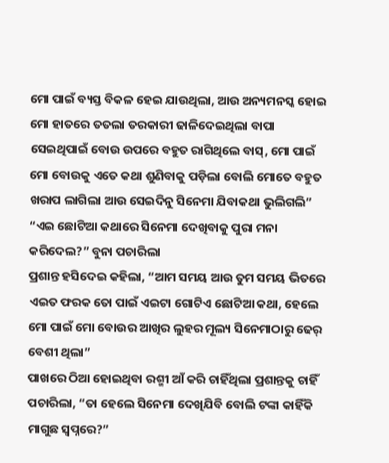ମୋ ପାଇଁ ବ୍ୟସ୍ତ ବିକଳ ହେଇ ଯାଉଥିଲା, ଆଉ ଅନ୍ୟମନସ୍କ ହୋଇ ମୋ ହାତରେ ତତଲା ତରକାରୀ ଢାଳିଦେଇଥିଲା ବାପା ସେଇଥିପାଇଁ ବୋଉ ଉପରେ ବହୁତ ରାଗିଥିଲେ ବାସ୍, ମୋ ପାଇଁ ମୋ ବୋଉକୁ ଏତେ କଥା ଶୁଣିବାକୁ ପଡ଼ିଲା ବୋଲି ମୋତେ ବହୁତ ଖରାପ ଲାଗିଲା ଆଉ ସେଇଦିନୁ ସିନେମା ଯିବାକଥା ଭୁଲିଗଲି”
“ଏଇ ଛୋଟିଆ କଥାରେ ସିନେମା ଦେଖିବାକୁ ପୁରା ମନା କରିଦେଲ?” ବୁନା ପଚାରିଲା
ପ୍ରଶାନ୍ତ ହସିଦେଇ କହିଲା, “ଆମ ସମୟ ଆଉ ତୁମ ସମୟ ଭିତରେ ଏଇତ ଫରକ ତୋ ପାଇଁ ଏଇଟା ଗୋଟିଏ ଛୋଟିଆ କଥା, ହେଲେ ମୋ ପାଇଁ ମୋ ବୋଉର ଆଖିର ଲୁହର ମୂଲ୍ୟ ସିନେମାଠାରୁ ଢେର୍ ବେଶୀ ଥିଲା”
ପାଖରେ ଠିଆ ହୋଇଥିବା ରଶ୍ମୀ ଆଁ କରି ଚାହିଁଥିଲା ପ୍ରଶାନ୍ତକୁ ଚାହିଁ ପଚାରିଲା, “ତା ହେଲେ ସିନେମା ଦେଖିଯିବି ବୋଲି ଟଙ୍କା କାହିଁକି ମାଗୁଛ ସ୍ବପ୍ନରେ?”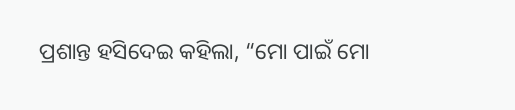ପ୍ରଶାନ୍ତ ହସିଦେଇ କହିଲା, “ମୋ ପାଇଁ ମୋ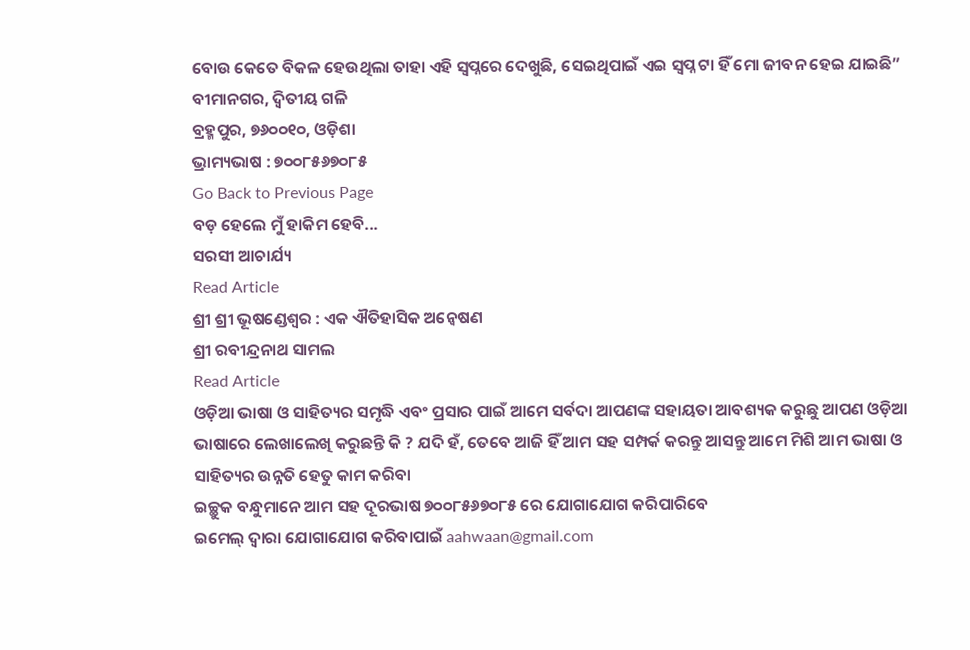ବୋଉ କେତେ ବିକଳ ହେଉଥିଲା ତାହା ଏହି ସ୍ବପ୍ନରେ ଦେଖୁଛି, ସେଇଥିପାଇଁ ଏଇ ସ୍ବପ୍ନ ଟା ହିଁ ମୋ ଜୀବନ ହେଇ ଯାଇଛି”
ବୀମାନଗର, ଦ୍ବିତୀୟ ଗଳି
ବ୍ରହ୍ମପୁର, ୭୬୦୦୧୦, ଓଡ଼ିଶା
ଭ୍ରାମ୍ୟଭାଷ : ୭୦୦୮୫୬୭୦୮୫
Go Back to Previous Page
ବଡ଼ ହେଲେ ମୁଁ ହାକିମ ହେବି...
ସରସୀ ଆଚାର୍ଯ୍ୟ
Read Article
ଶ୍ରୀ ଶ୍ରୀ ଭୂଷଣ୍ଡେଶ୍ବର : ଏକ ଐତିହାସିକ ଅନ୍ବେଷଣ
ଶ୍ରୀ ରବୀନ୍ଦ୍ରନାଥ ସାମଲ
Read Article
ଓଡ଼ିଆ ଭାଷା ଓ ସାହିତ୍ୟର ସମୃଦ୍ଧି ଏବଂ ପ୍ରସାର ପାଇଁ ଆମେ ସର୍ବଦା ଆପଣଙ୍କ ସହାୟତା ଆବଶ୍ୟକ କରୁଛୁ ଆପଣ ଓଡ଼ିଆ ଭାଷାରେ ଲେଖାଲେଖି କରୁଛନ୍ତି କି ? ଯଦି ହଁ, ତେବେ ଆଜି ହିଁ ଆମ ସହ ସମ୍ପର୍କ କରନ୍ତୁ ଆସନ୍ତୁ ଆମେ ମିଶି ଆମ ଭାଷା ଓ ସାହିତ୍ୟର ଉନ୍ନତି ହେତୁ କାମ କରିବା
ଇଚ୍ଛୁକ ବନ୍ଧୁମାନେ ଆମ ସହ ଦୂରଭାଷ ୭୦୦୮୫୬୭୦୮୫ ରେ ଯୋଗାଯୋଗ କରିପାରିବେ
ଇମେଲ୍ ଦ୍ବାରା ଯୋଗାଯୋଗ କରିବାପାଇଁ aahwaan@gmail.com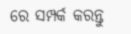ରେ ସମ୍ପର୍କ କରନ୍ତୁ